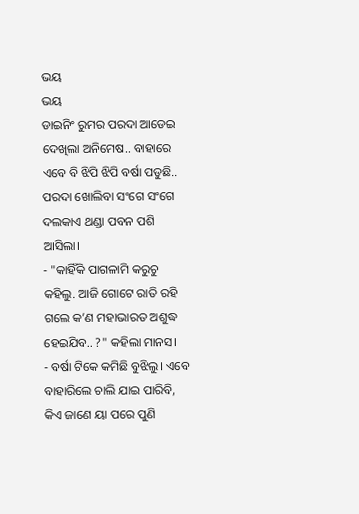ଭୟ
ଭୟ
ଡାଇନିଂ ରୁମର ପରଦା ଆଡେଇ ଦେଖିଲା ଅନିମେଷ.. ବାହାରେ ଏବେ ବି ଝିପି ଝିପି ବର୍ଷା ପଡୁଛି.. ପରଦା ଖୋଲିବା ସଂଗେ ସଂଗେ ଦଲକାଏ ଥଣ୍ଡା ପବନ ପଶି ଆସିଲା।
- "କାହିଁକି ପାଗଳାମି କରୁଚୁ କହିଲୁ. ଆଜି ଗୋଟେ ରାତି ରହି ଗଲେ କ’ଣ ମହାଭାରତ ଅଶୁଦ୍ଧ ହେଇଯିବ.. ?" କହିଲା ମାନସ।
- ବର୍ଷା ଟିକେ କମିଛି ବୁଝିଲୁ। ଏବେ ବାହାରିଲେ ଚାଲି ଯାଇ ପାରିବି, କିଏ ଜାଣେ ୟା ପରେ ପୁଣି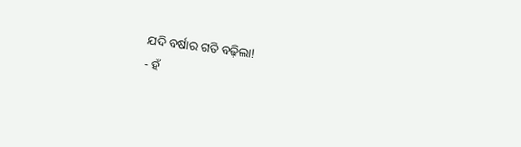ଯଦି ବର୍ଷାର ଗତି ବଢ଼ିଲା!
- ହଁ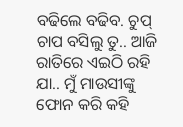ବଢିଲେ ବଢିବ. ଚୁପ୍ ଚାପ ବସିଲୁ ତୁ.. ଆଜି ରାତିରେ ଏଇଠି ରହି ଯା.. ମୁଁ ମାଉସୀଙ୍କୁ ଫୋନ କରି କହି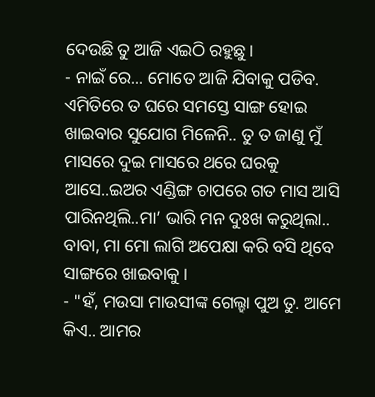ଦେଉଛି ତୁ ଆଜି ଏଇଠି ରହୁଛୁ।
- ନାଇଁ ରେ... ମୋତେ ଆଜି ଯିବାକୁ ପଡିବ. ଏମିତିରେ ତ ଘରେ ସମସ୍ତେ ସାଙ୍ଗ ହୋଇ ଖାଇବାର ସୁଯୋଗ ମିଳେନି.. ତୁ ତ ଜାଣୁ ମୁଁ ମାସରେ ଦୁଇ ମାସରେ ଥରେ ଘରକୁ ଆସେ..ଇଅର ଏଣ୍ଡିଙ୍ଗ ଚାପରେ ଗତ ମାସ ଆସି ପାରିନଥିଲି..ମା’ ଭାରି ମନ ଦୁଃଖ କରୁଥିଲା.. ବାବା, ମା ମୋ ଲାଗି ଅପେକ୍ଷା କରି ବସି ଥିବେ ସାଙ୍ଗରେ ଖାଇବାକୁ।
- "ହଁ, ମଉସା ମାଉସୀଙ୍କ ଗେଲ୍ହା ପୁଅ ତୁ. ଆମେ କିଏ.. ଆମର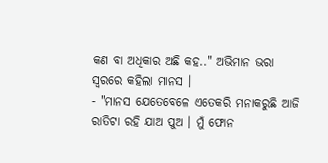କଣ ବା ଅଧିକାର ଅଛି କହ.." ଅଭିମାନ ଭରା ସ୍ୱରରେ କହିଲା ମାନସ ।
- "ମାନସ ଯେତେବେଳେ ଏତେକରି ମନାକରୁଛି ଆଜି ରାତିଟା ରହି ଯାଅ ପୁଅ । ମୁଁ ଫୋନ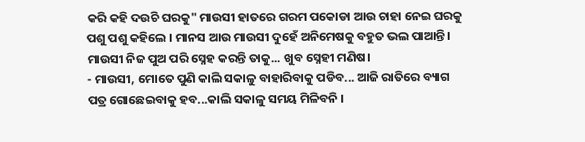କରି କହି ଦଉଚି ଘରକୁ" ମାଉସୀ ହାତରେ ଗରମ ପକୋଡା ଆଉ ଚାହା ନେଇ ଘରକୁ ପଶୁ ପଶୁ କହିଲେ । ମାନସ ଆଉ ମାଉସୀ ଦୁହେଁ ଅନିମେଷକୁ ବହୁତ ଭଲ ପାଆନ୍ତି। ମାଉସୀ ନିଜ ପୁଅ ପରି ସ୍ନେହ କରନ୍ତି ତାକୁ... ଖୁବ ସ୍ନେହୀ ମଣିଷ।
- ମାଉସୀ, ମୋତେ ପୁଣି କାଲି ସକାଳୁ ବାହାରିବାକୁ ପଡିବ... ଆଜି ରାତିରେ ବ୍ୟାଗ ପତ୍ର ଗୋଛେଇବାକୁ ହବ...କାଲି ସକାଳୁ ସମୟ ମିଳିବନି ।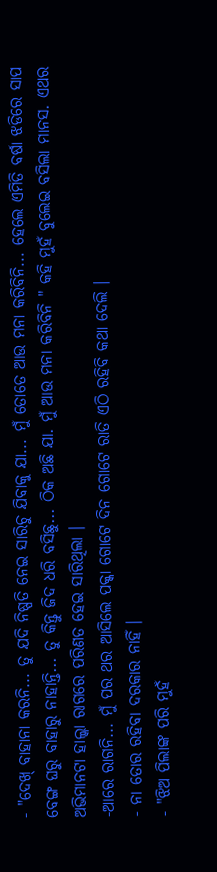- "ଦେଖ୍ ବାହାନା କରନି... ତୁ ଯଦି ନିଷ୍ପତି ନେଇ ସାରିଚୁ ଯିବାକୁ ଯା... ମୁଁ ତୋତେ ଆଉ ମନା କରିବିନି... ହେଲେ ଏମିତି ବର୍ଷା ଝଡିରେ ସାପ ବେଙ୍ଗ ଘରୁ ବାହାରୁ ନାହାନ୍ତି... ତୁ କିନ୍ତୁ ଜିଦ ଧରି ବସିଛୁ... ଠିକ ଅଛି ଯା. ମୁଁ ଆଉ ମନା କରିବିନି " କହି ମୁହଁ ବୁଲେଇ ବସିଲା ମାନସ. ଏଥର ଅଭିମାନଟା ହାଲ୍କା ରାଗରେ ପରିଣତ ହେଇ ସାରିଥିଲା ।
-ଆରେ ରାଗନି... ମୁଁ ପର ଥର ଆସିଲେ ପକ୍କା ଗୋଟେ ଦିନ ଗୋଟେ ରାତି ଏଠି ରହିବି କଥା ଦେଲି ।
- ନା ତୋର ରହିବା ଦରକାର ନାହିଁ ।
- "ଝିଅ ପିଲାଙ୍କ ପରି ମୁହଁ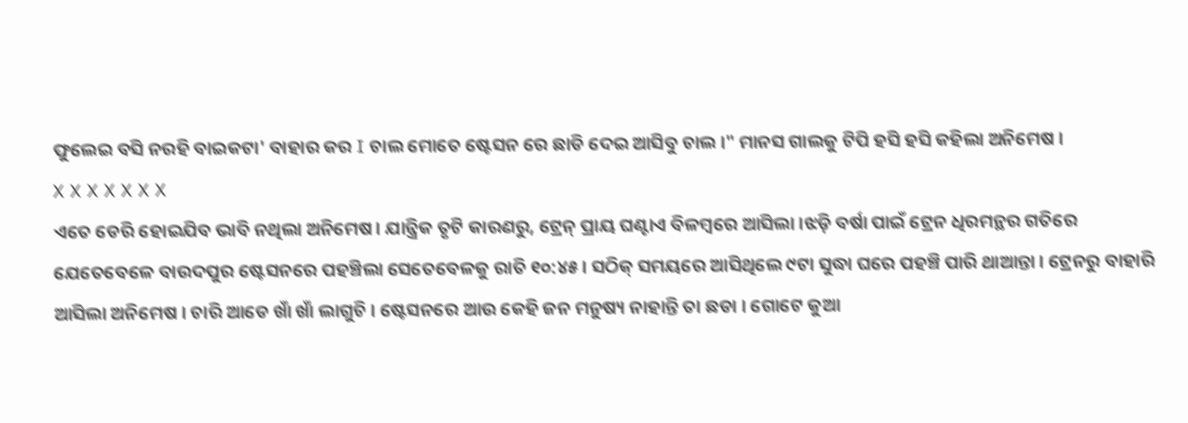ଫୁଲେଇ ବସି ନରହି ବାଇକଟା' ବାହାର କର I ଚାଲ ମୋତେ ଷ୍ଟେସନ ରେ ଛାଡି ଦେଇ ଆସିବୁ ଚାଲ।" ମାନସ ଗାଲକୁ ଟିପି ହସି ହସି କହିଲା ଅନିମେଷ ।
X X X X X X X
ଏତେ ଡେରି ହୋଇଯିବ ଭାବି ନଥିଲା ଅନିମେଷ। ଯାନ୍ତ୍ରିକ ତୃଟି କାରଣରୁ, ଟ୍ରେନ୍ ପ୍ରାୟ ଘଣ୍ଟାଏ ବିଳମ୍ବରେ ଆସିଲା ।ଝଡ଼ି ବର୍ଷା ପାଇଁ ଟ୍ରେନ ଧିରମନ୍ଥର ଗତିରେ ଯେତେବେଳେ ବାଉଦପୁର ଷ୍ଟେସନରେ ପହଞ୍ଚିଲା ସେତେବେଳକୁ ରାତି ୧୦:୪୫। ସଠିକ୍ ସମୟରେ ଆସିଥିଲେ ୯ଟା ସୁଦ୍ଧା ଘରେ ପହଞ୍ଚି ପାରି ଥାଆନ୍ତା । ଟ୍ରେନରୁ ବାହାରି ଆସିଲା ଅନିମେଷ । ଚାରି ଆଡେ ଖାଁ ଖାଁ ଲାଗୁଚି । ଷ୍ଟେସନରେ ଆଉ କେହି ଜନ ମନୁଷ୍ୟ ନାହାନ୍ତି ତା ଛଡା । ଗୋଟେ କୁଆ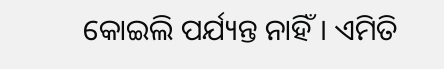କୋଇଲି ପର୍ଯ୍ୟନ୍ତ ନାହିଁ। ଏମିତି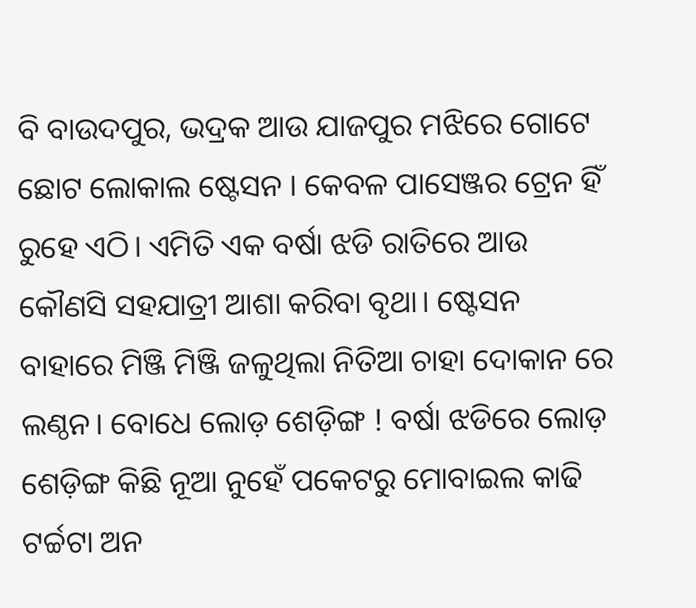ବି ବାଉଦପୁର, ଭଦ୍ରକ ଆଉ ଯାଜପୁର ମଝିରେ ଗୋଟେ ଛୋଟ ଲୋକାଲ ଷ୍ଟେସନ । କେବଳ ପାସେଞ୍ଜର ଟ୍ରେନ ହିଁ ରୁହେ ଏଠି। ଏମିତି ଏକ ବର୍ଷା ଝଡି ରାତିରେ ଆଉ କୌଣସି ସହଯାତ୍ରୀ ଆଶା କରିବା ବୃଥା। ଷ୍ଟେସନ ବାହାରେ ମିଞ୍ଜି ମିଞ୍ଜି ଜଳୁଥିଲା ନିତିଆ ଚାହା ଦୋକାନ ରେ ଲଣ୍ଠନ। ବୋଧେ ଲୋଡ଼ ଶେଡ଼ିଙ୍ଗ ! ବର୍ଷା ଝଡିରେ ଲୋଡ଼ ଶେଡ଼ିଙ୍ଗ କିଛି ନୂଆ ନୁହେଁ ପକେଟରୁ ମୋବାଇଲ କାଢି ଟର୍ଚ୍ଚଟା ଅନ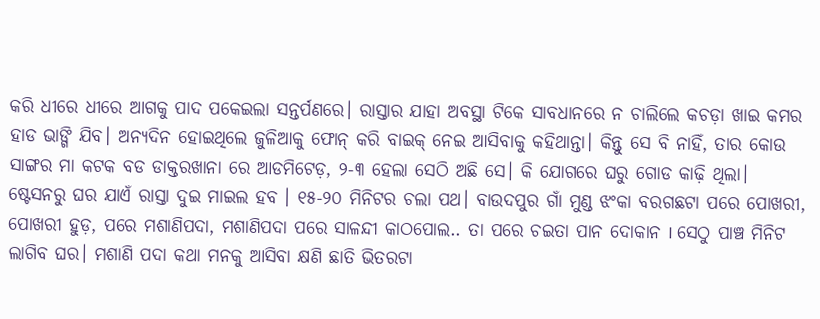କରି ଧୀରେ ଧୀରେ ଆଗକୁ ପାଦ ପକେଇଲା ସନ୍ତର୍ପଣରେ। ରାସ୍ତାର ଯାହା ଅବସ୍ଥା ଟିକେ ସାବଧାନରେ ନ ଚାଲିଲେ କଚଡ଼ା ଖାଇ କମର ହାଡ ଭାଙ୍ଗି ଯିବ। ଅନ୍ୟଦିନ ହୋଇଥିଲେ ଜୁଳିଆକୁ ଫୋନ୍ କରି ବାଇକ୍ ନେଇ ଆସିବାକୁ କହିଥାନ୍ତା। କିନ୍ତୁ ସେ ବି ନାହିଁ, ତାର କୋଉ ସାଙ୍ଗର ମା କଟକ ବଡ ଡାକ୍ତରଖାନା ରେ ଆଡମିଟେଡ଼, ୨-୩ ହେଲା ସେଠି ଅଛି ସେ। କି ଯୋଗରେ ଘରୁ ଗୋଡ କାଢ଼ି ଥିଲା।
ଷ୍ଟେସନରୁ ଘର ଯାଏଁ ରାସ୍ତା ଦୁଇ ମାଇଲ ହବ । ୧୫-୨୦ ମିନିଟର ଚଲା ପଥ। ବାଉଦପୁର ଗାଁ ମୁଣ୍ଡ ଝଂକା ବରଗଛଟା ପରେ ପୋଖରୀ, ପୋଖରୀ ହୁଡ଼, ପରେ ମଶାଣିପଦା, ମଶାଣିପଦା ପରେ ସାଳନ୍ଦୀ କାଠପୋଲ.. ତା ପରେ ଚଇତା ପାନ ଦୋକାନ I ସେଠୁ ପାଞ୍ଚ ମିନିଟ ଲାଗିବ ଘର। ମଶାଣି ପଦା କଥା ମନକୁ ଆସିବା କ୍ଷଣି ଛାତି ଭିତରଟା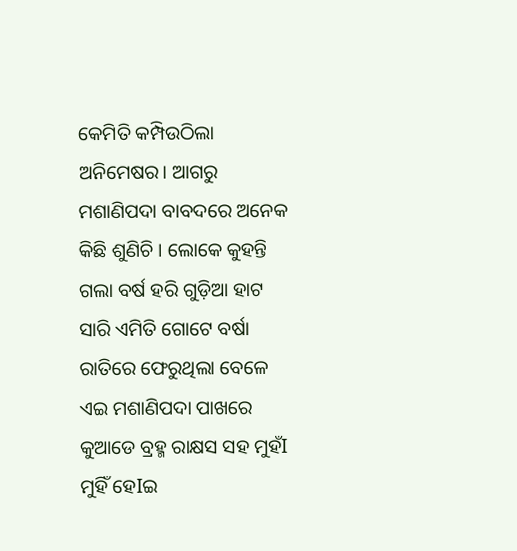କେମିତି କମ୍ପିଉଠିଲା ଅନିମେଷର। ଆଗରୁ ମଶାଣିପଦା ବାବଦରେ ଅନେକ କିଛି ଶୁଣିଚି । ଲୋକେ କୁହନ୍ତି ଗଲା ବର୍ଷ ହରି ଗୁଡ଼ିଆ ହାଟ ସାରି ଏମିତି ଗୋଟେ ବର୍ଷା ରାତିରେ ଫେରୁଥିଲା ବେଳେ ଏଇ ମଶାଣିପଦା ପାଖରେ କୁଆଡେ ବ୍ରହ୍ମ ରାକ୍ଷସ ସହ ମୁହଁI ମୁହିଁ ହେIଇ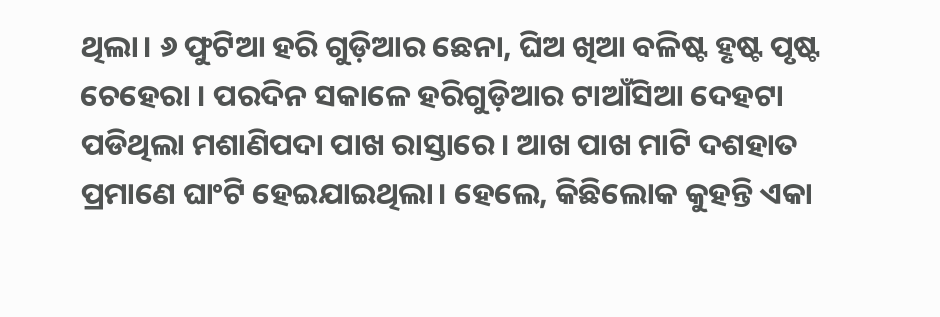ଥିଲା। ୬ ଫୁଟିଆ ହରି ଗୁଡ଼ିଆର ଛେନା, ଘିଅ ଖିଆ ବଳିଷ୍ଟ ହୃଷ୍ଟ ପୃଷ୍ଟ ଚେହେରା । ପରଦିନ ସକାଳେ ହରିଗୁଡ଼ିଆର ଟାଆଁସିଆ ଦେହଟା ପଡିଥିଲା ମଶାଣିପଦା ପାଖ ରାସ୍ତାରେ। ଆଖ ପାଖ ମାଟି ଦଶହାତ ପ୍ରମାଣେ ଘାଂଟି ହେଇଯାଇଥିଲା। ହେଲେ, କିଛିଲୋକ କୁହନ୍ତି ଏକା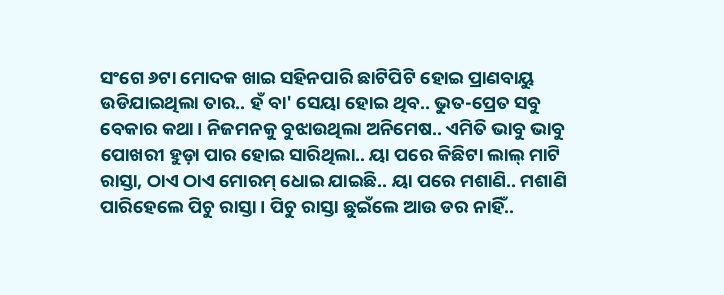ସଂଗେ ୬ଟା ମୋଦକ ଖାଇ ସହିନପାରି ଛାଟିପିଟି ହୋଇ ପ୍ରାଣବାୟୁ ଉଡିଯାଇଥିଲା ତାର.. ହଁ ବା' ସେୟା ହୋଇ ଥିବ.. ଭୁତ-ପ୍ରେତ ସବୁ ବେକାର କଥା। ନିଜମନକୁ ବୁଝାଉଥିଲା ଅନିମେଷ.. ଏମିତି ଭାବୁ ଭାବୁ ପୋଖରୀ ହୁଡ଼ା ପାର ହୋଇ ସାରିଥିଲା.. ୟା ପରେ କିଛିଟା ଲାଲ୍ ମାଟି ରାସ୍ତା, ଠାଏ ଠାଏ ମୋରମ୍ ଧୋଇ ଯାଇଛି.. ୟା ପରେ ମଶାଣି.. ମଶାଣି ପାରିହେଲେ ପିଚୁ ରାସ୍ତା । ପିଚୁ ରାସ୍ତା ଛୁଇଁଲେ ଆଉ ଡର ନାହିଁ..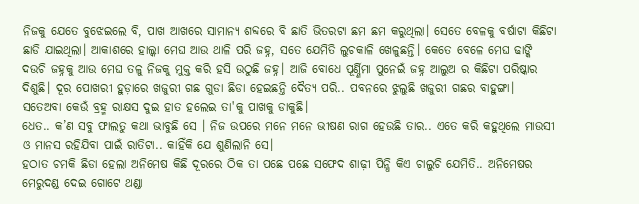ନିଜକୁ ଯେତେ ବୁଝେଇଲେ ବି, ପାଖ ଆଖରେ ସାମାନ୍ୟ ଶବ୍ଦରେ ବି ଛାତି ଭିତରଟା ଛମ ଛମ କରୁଥିଲା। ସେତେ ବେଳକୁ ବର୍ଷାଟା କିଛିଟା ଛାଡି ଯାଇଥିଲା। ଆକାଶରେ ହାଲ୍କା ମେଘ ଆଉ ଥାଳି ପରି ଜହ୍ନ, ସତେ ଯେମିତି ଲୁଚକାଳି ଖେଳୁଛନ୍ତି। କେତେ ବେଳେ ମେଘ ଢାଙ୍କି ଦଉଚି ଜହ୍ନକୁ ଆଉ ମେଘ ତଳୁ ନିଜକୁ ମୁକ୍ତ କରି ହସି ଉଠୁଛି ଜହ୍ନ। ଆଜି ବୋଧେ ପୂର୍ଣ୍ଣିମା ପୁନେଇଁ ଜହ୍ନ ଆଲୁଅ ର କିଛିଟା ପରିଷ୍କାର ଦିଶୁଛି। ଦୂର ପୋଖରୀ ହୁଡ଼ାରେ ଖଜୁରୀ ଗଛ ଗୁଡା ଛିଡା ହେଇଛନ୍ତି ଦୈତ୍ୟ ପରି.. ପବନରେ ଝୁଲୁଛି ଖଜୁରୀ ଗଛର ବାହୁଙ୍ଗା। ସତେଅବା କେଉଁ ବ୍ରହ୍ମ ରାକ୍ଷସ ଦୁଇ ହାତ ହଲେଇ ତା'କୁ ପାଖକୁ ଡାକୁଛି।
ଧେତ.. କ’ଣ ସବୁ ଫାଲତୁ କଥା ଭାବୁଛି ସେ । ନିଜ ଉପରେ ମନେ ମନେ ଭୀଷଣ ରାଗ ହେଉଛି ତାର.. ଏତେ କରି କହୁଥିଲେ ମାଉସୀ ଓ ମାନସ ରହିଯିବା ପାଇଁ ରାତିଟା.. କାହିଁକି ଯେ ଶୁଣିଲାନି ସେ।
ହଠାତ ଚମକି ଛିଡା ହେଲା ଅନିମେଷ କିଛି ଦୂରରେ ଠିକ ତା ପଛେ ପଛେ ସଫେଦ ଶାଢ଼ୀ ପିନ୍ଧି କିଏ ଚାଲୁଚି ଯେମିତି.. ଅନିମେଷର ମେରୁଦଣ୍ଡ ଦେଇ ଗୋଟେ ଥଣ୍ଡା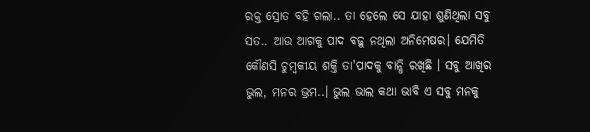ରକ୍ତ ସ୍ରୋତ ବହି ଗଲା.. ତା ହେଲେ ସେ ଯାହା ଶୁଣିଥିଲା ସବୁ ସତ.. ଆଉ ଆଗକୁ ପାଦ ବଢ଼ୁ ନଥିଲା ଅନିମେଷର। ଯେମିତି କୌଣସି ଚୁମ୍ବକୀୟ ଶକ୍ତି ତା'ପାଦକୁ ବାନ୍ଧି ରଖିଛି । ସବୁ ଆଖିର ଭୁଲ, ମନର ଭ୍ରମ..। ଭୁଲ ଭାଲ କଥା ଭାବି ଏ ସବୁ ମନକୁ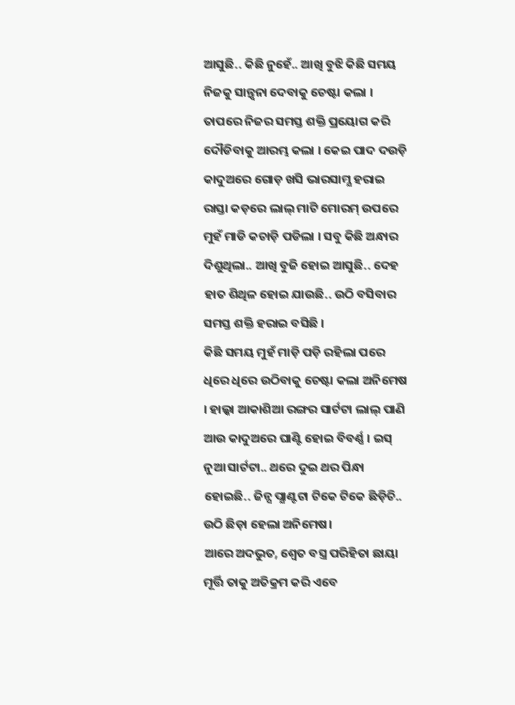ଆସୁଛି.. କିଛି ନୁହେଁ.. ଆଖି ବୁଝି କିଛି ସମୟ ନିଜକୁ ସାନ୍ତ୍ୱନା ଦେବାକୁ ଚେଷ୍ଟା କଲା । ତାପରେ ନିଜର ସମସ୍ତ ଶକ୍ତି ପ୍ରୟୋଗ କରି ଦୌଡିବାକୁ ଆରମ୍ଭ କଲା । କେଇ ପାଦ ଦଉଡ଼ି କାଦୁଅରେ ଗୋଡ଼ ଖସି ଭାରସାମ୍ଯ ହରାଇ ରାସ୍ତା କଡ଼ରେ ଲାଲ୍ ମାଟି ମୋରମ୍ ଉପରେ ମୁହଁ ମାଡି କଚାଡ଼ି ପଡିଲା । ସବୁ କିଛି ଅନ୍ଧାର ଦିଶୁଥିଲା.. ଆଖି ବୁଜି ହୋଇ ଆସୁଛି.. ଦେହ ହାତ ଶିଥିଳ ହୋଇ ଯାଉଛି.. ଉଠି ବସିବାର ସମସ୍ତ ଶକ୍ତି ହରାଇ ବସିଛି ।
କିଛି ସମୟ ମୁହଁ ମାଡ଼ି ପଡ଼ି ରହିଲା ପରେ ଧିରେ ଧିରେ ଉଠିବାକୁ ଚେଷ୍ଟା କଲା ଅନିମେଷ । ହାଲ୍କା ଆକାଶିଆ ରଙ୍ଗର ସାର୍ଟଟା ଲାଲ୍ ପାଣି ଆଉ କାଦୁଅରେ ଘାଣ୍ଟି ହୋଇ ବିବର୍ଣ୍ଣ । ଇସ୍ ନୁଆ ସାର୍ଟଟା.. ଥରେ ଦୁଇ ଥର ପିନ୍ଧା ହୋଇଛି.. ଜିନ୍ସ ପ୍ଯାଣ୍ଟଟା ଟିକେ ଟିକେ ଛିଡ଼ିଚି.. ଉଠି ଛିଡ଼ା ହେଲା ଅନିମେଷ।
ଆରେ ଅଦଭୁତ, ଶ୍ଵେତ ବସ୍ତ୍ର ପରିହିତା ଛାୟା ମୂର୍ତ୍ତି ତାକୁ ଅତିକ୍ରମ କରି ଏବେ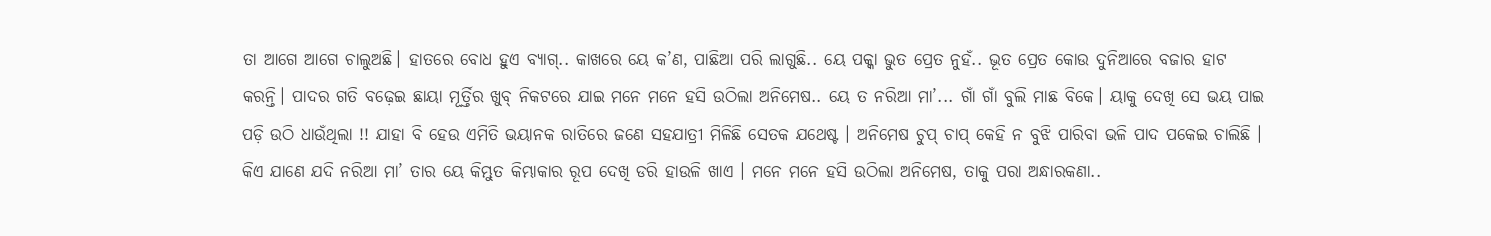ତା ଆଗେ ଆଗେ ଚାଲୁଅଛି। ହାତରେ ବୋଧ ହୁଏ ବ୍ୟାଗ୍.. କାଖରେ ୟେ କ’ଣ, ପାଛିଆ ପରି ଲାଗୁଛି.. ୟେ ପକ୍କା ଭୁତ ପ୍ରେତ ନୁହଁ.. ଭୂତ ପ୍ରେତ କୋଉ ଦୁନିଆରେ ବଜାର ହାଟ କରନ୍ତି। ପାଦର ଗତି ବଢ଼େଇ ଛାୟା ମୂର୍ତ୍ତିର ଖୁବ୍ ନିକଟରେ ଯାଇ ମନେ ମନେ ହସି ଉଠିଲା ଅନିମେଷ.. ୟେ ତ ନରିଆ ମା’... ଗାଁ ଗାଁ ବୁଲି ମାଛ ବିକେ। ୟାକୁ ଦେଖି ସେ ଭୟ ପାଇ ପଡ଼ି ଉଠି ଧାଉଁଥିଲା !! ଯାହା ବି ହେଉ ଏମିତି ଭୟାନକ ରାତିରେ ଜଣେ ସହଯାତ୍ରୀ ମିଳିଛି ସେତକ ଯଥେଷ୍ଟ । ଅନିମେଷ ଚୁପ୍ ଚାପ୍ କେହି ନ ବୁଝି ପାରିବା ଭଳି ପାଦ ପକେଇ ଚାଲିଛି । କିଏ ଯାଣେ ଯଦି ନରିଆ ମା’ ତାର ୟେ କିମ୍ଭୁତ କିମ୍ଭାକାର ରୂପ ଦେଖି ଡରି ହାଉଳି ଖାଏ । ମନେ ମନେ ହସି ଉଠିଲା ଅନିମେଷ, ତାକୁ ପରା ଅନ୍ଧାରକଣା..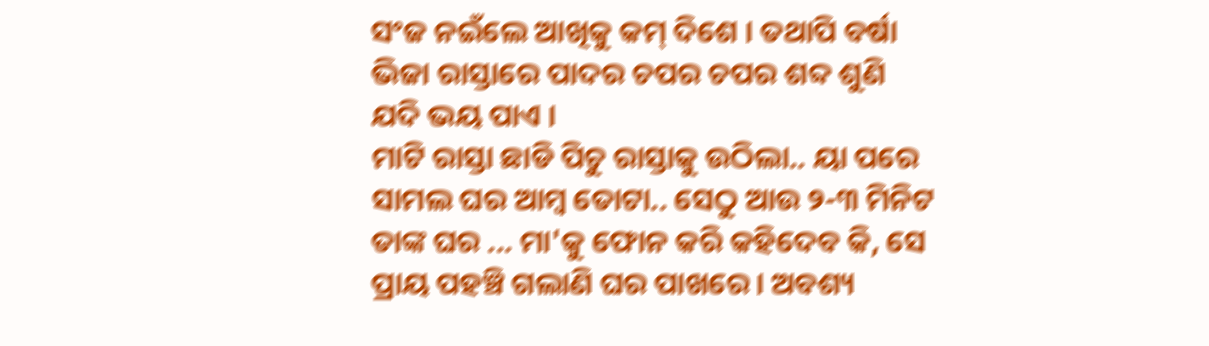ସଂଜ ନଇଁଲେ ଆଖିକୁ କମ୍ ଦିଶେ । ତଥାପି ବର୍ଷା ଭିଜା ରାସ୍ତାରେ ପାଦର ଚପର ଚପର ଶବ୍ଦ ଶୁଣି ଯଦି ଭୟ ପାଏ ।
ମାଟି ରାସ୍ତା ଛାଡି ପିଚୁ ରାସ୍ତାକୁ ଉଠିଲା.. ୟା ପରେ ସାମଲ ଘର ଆମ୍ବ ତୋଟା.. ସେଠୁ ଆଉ ୨-୩ ମିନିଟ ତାଙ୍କ ଘର ... ମା'କୁ ଫୋନ କରି କହିଦେବ କି, ସେ ପ୍ରାୟ ପହଞ୍ଚି ଗଲାଣି ଘର ପାଖରେ। ଅବଶ୍ୟ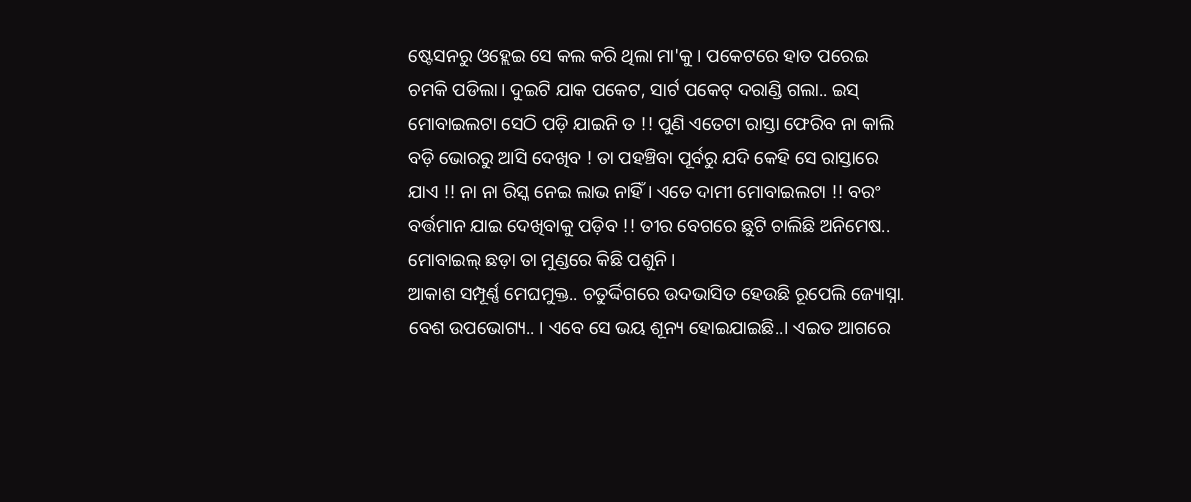ଷ୍ଟେସନରୁ ଓହ୍ଲେଇ ସେ କଲ କରି ଥିଲା ମା'କୁ । ପକେଟରେ ହାତ ପରେଇ ଚମକି ପଡିଲା। ଦୁଇଟି ଯାକ ପକେଟ, ସାର୍ଟ ପକେଟ୍ ଦରାଣ୍ଡି ଗଲା.. ଇସ୍ ମୋବାଇଲଟା ସେଠି ପଡ଼ି ଯାଇନି ତ !! ପୁଣି ଏତେଟା ରାସ୍ତା ଫେରିବ ନା କାଲି ବଡ଼ି ଭୋରରୁ ଆସି ଦେଖିବ ! ତା ପହଞ୍ଚିବା ପୂର୍ବରୁ ଯଦି କେହି ସେ ରାସ୍ତାରେ ଯାଏ !! ନା ନା ରିସ୍କ ନେଇ ଲାଭ ନାହିଁ । ଏତେ ଦାମୀ ମୋବାଇଲଟା !! ବରଂ ବର୍ତ୍ତମାନ ଯାଇ ଦେଖିବାକୁ ପଡ଼ିବ !! ତୀର ବେଗରେ ଛୁଟି ଚାଲିଛି ଅନିମେଷ.. ମୋବାଇଲ୍ ଛଡ଼ା ତା ମୁଣ୍ଡରେ କିଛି ପଶୁନି।
ଆକାଶ ସମ୍ପୂର୍ଣ୍ଣ ମେଘମୁକ୍ତ.. ଚତୁର୍ଦ୍ଦିଗରେ ଉଦଭାସିତ ହେଉଛି ରୂପେଲି ଜ୍ୟୋସ୍ନା. ବେଶ ଉପଭୋଗ୍ୟ.. । ଏବେ ସେ ଭୟ ଶୂନ୍ୟ ହୋଇଯାଇଛି..। ଏଇତ ଆଗରେ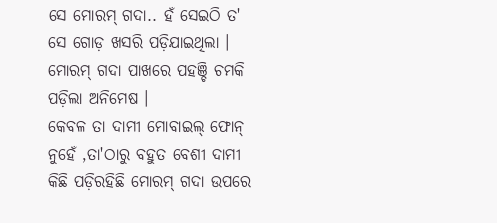ସେ ମୋରମ୍ ଗଦା.. ହଁ ସେଇଠି ତ' ସେ ଗୋଡ଼ ଖସରି ପଡ଼ିଯାଇଥିଲା । ମୋରମ୍ ଗଦା ପାଖରେ ପହଞ୍ଚି ଚମକି ପଡ଼ିଲା ଅନିମେଷ ।
କେବଳ ତା ଦାମୀ ମୋବାଇଲ୍ ଫୋନ୍ ନୁହେଁ ,ତା'ଠାରୁ ବହୁତ ବେଶୀ ଦାମୀ କିଛି ପଡ଼ିରହିଛି ମୋରମ୍ ଗଦା ଉପରେ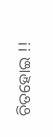ଚିତହୋଇ !!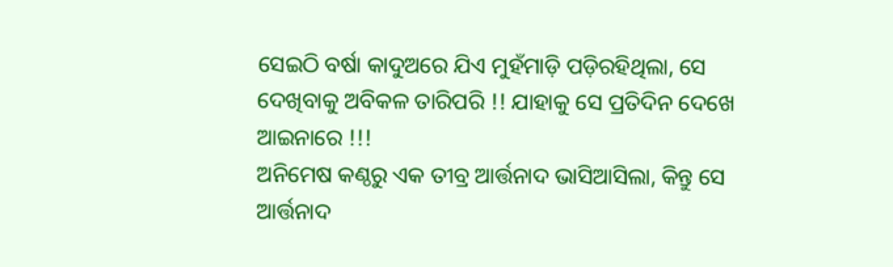ସେଇଠି ବର୍ଷା କାଦୁଅରେ ଯିଏ ମୁହଁମାଡ଼ି ପଡ଼ିରହିଥିଲା, ସେ ଦେଖିବାକୁ ଅବିକଳ ତାରିପରି !! ଯାହାକୁ ସେ ପ୍ରତିଦିନ ଦେଖେ ଆଇନାରେ !!!
ଅନିମେଷ କଣ୍ଠରୁ ଏକ ତୀବ୍ର ଆର୍ତ୍ତନାଦ ଭାସିଆସିଲା, କିନ୍ତୁ ସେ ଆର୍ତ୍ତନାଦ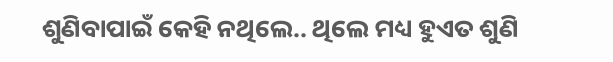ଶୁଣିବାପାଇଁ କେହି ନଥିଲେ.. ଥିଲେ ମଧ୍ୟ ହୁଏତ ଶୁଣି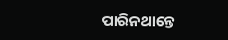ପାରିନଥାନ୍ତେ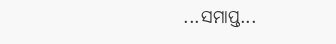...ସମାପ୍ତ...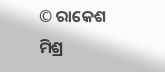© ରାକେଶ ମିଶ୍ର